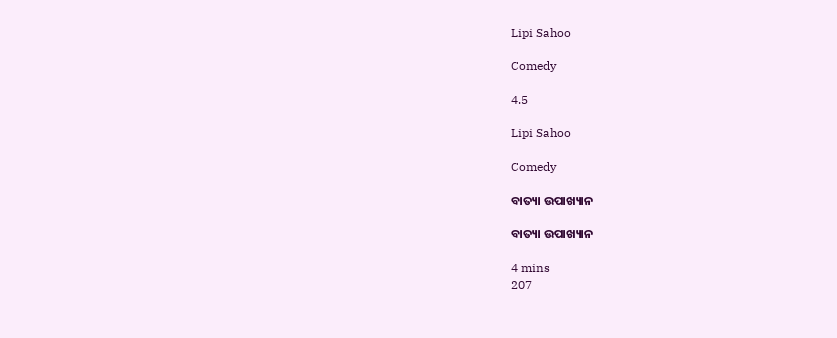Lipi Sahoo

Comedy

4.5

Lipi Sahoo

Comedy

ବାତ୍ୟା ଉପାଖ୍ୟାନ

ବାତ୍ୟା ଉପାଖ୍ୟାନ

4 mins
207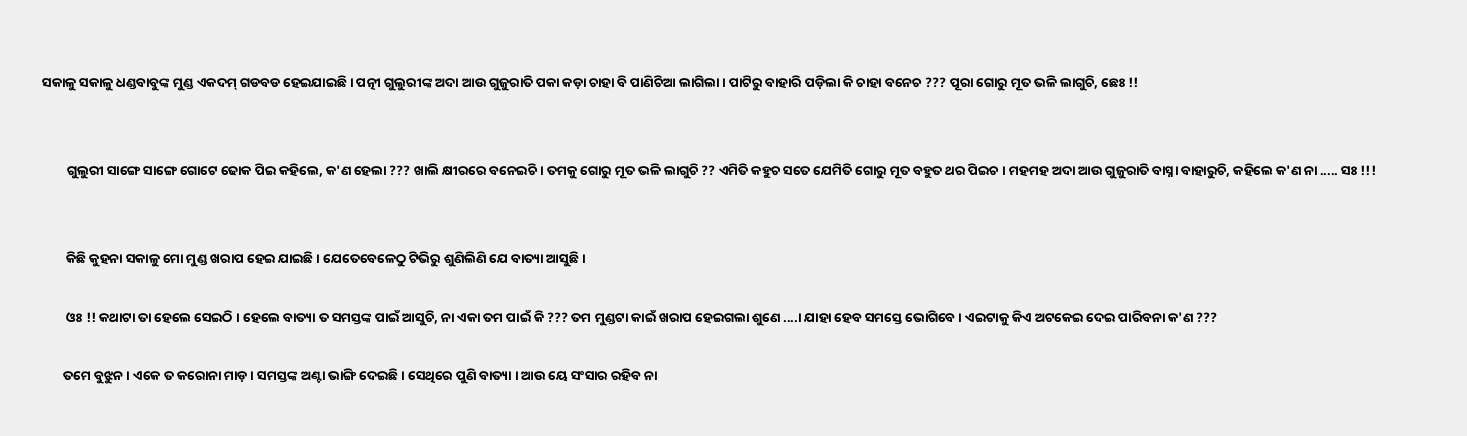ସକାଳୁ ସକାଳୁ ଧଣ୍ଡବାବୁଙ୍କ ମୁଣ୍ଡ ଏକଦମ୍ ଗଡବଡ ହେଇଯାଇଛି । ପତ୍ନୀ ଗୁଲୁରୀଙ୍କ ଅଦା ଆଉ ଗୁଜୁରାତି ପକା କଡ଼ା ଚାହା ବି ପାଣିଚିଆ ଲାଗିଲା । ପାଟିରୁ ବାହାରି ପଡ଼ିଲା କି ଚାହା ବନେଚ ??? ପୂରା ଗୋରୁ ମୂତ ଭଳି ଲାଗୁଚି, ଛେଃ !!


        ଗୁଲୁରୀ ସାଙ୍ଗେ ସାଙ୍ଗେ ଗୋଟେ ଢୋକ ପିଇ କହିଲେ, କ'ଣ ହେଲା ??? ଖାଲି କ୍ଷୀରରେ ବନେଇଚି । ତମକୁ ଗୋରୁ ମୂତ ଭଳି ଲାଗୁଚି ?? ଏମିତି କହୁଚ ସତେ ଯେମିତି ଗୋରୁ ମୂତ ବହୁତ ଥର ପିଇଚ । ମହମହ ଅଦା ଆଉ ଗୁଜୁରାତି ବାସ୍ନା ବାହାରୁଚି, କହିଲେ କ'ଣ ନା ..... ସଃ !!!


        କିଛି କୁହନା ସକାଳୁ ମୋ ମୁଣ୍ଡ ଖରାପ ହେଇ ଯାଇଛି । ଯେତେବେଳେଠୁ ଟିଭିରୁ ଶୁଣିଲିଣି ଯେ ବାତ୍ୟା ଆସୁଛି ।

        ଓଃ !! କଥାଟା ତା ହେଲେ ସେଇଠି । ହେଲେ ବାତ୍ୟା ତ ସମସ୍ତଙ୍କ ପାଇଁ ଆସୁଚି, ନା ଏକା ତମ ପାଇଁ କି ??? ତମ ମୁଣ୍ଡଟା କାଇଁ ଖରାପ ହେଇଗଲା ଶୁଣେ ....। ଯାହା ହେବ ସମସ୍ତେ ଭୋଗିବେ । ଏଇଟାକୁ କିଏ ଅଟକେଇ ଦେଇ ପାରିବନା କ'ଣ ???

       ତମେ ବୁଝୁନ । ଏକେ ତ କରୋନା ମାଡ଼ । ସମସ୍ତଙ୍କ ଅଣ୍ଟା ଭାଙ୍ଗି ଦେଇଛି । ସେଥିରେ ପୁଣି ବାତ୍ୟା । ଆଉ ୟେ ସଂସାର ରହିବ ନା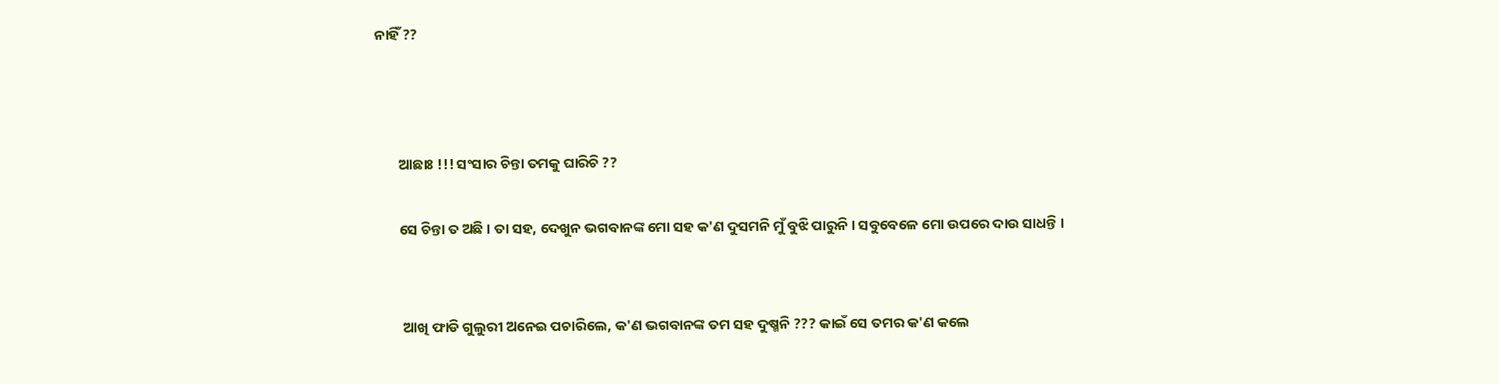ନାହିଁ ??



       ଆଛାଃ !!! ସଂସାର ଚିନ୍ତା ତମକୁ ଘାରିଚି ??

       ସେ ଚିନ୍ତା ତ ଅଛି । ତା ସହ, ଦେଖୁନ ଭଗବାନଙ୍କ ମୋ ସହ କ'ଣ ଦୁସମନି ମୁଁ ବୁଝି ପାରୁନି । ସବୁବେଳେ ମୋ ଉପରେ ଦାଉ ସାଧନ୍ତି ।


        ଆଖି ଫାଡି ଗୁଲୁରୀ ଅନେଇ ପଚାରିଲେ, କ'ଣ ଭଗବାନଙ୍କ ତମ ସହ ଦୁଷ୍ମନି ??? କାଇଁ ସେ ତମର କ'ଣ କଲେ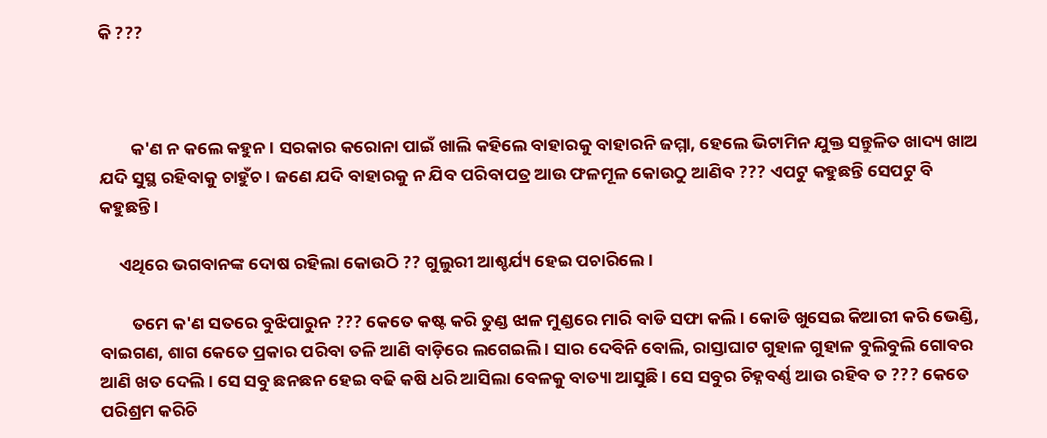କି ???



        କ'ଣ ନ କଲେ କହୁନ । ସରକାର କରୋନା ପାଇଁ ଖାଲି କହିଲେ ବାହାରକୁ ବାହାରନି ଜମ୍ମା, ହେଲେ ଭିଟାମିନ ଯୁକ୍ତ ସନ୍ତୁଳିତ ଖାଦ୍ୟ ଖାଅ ଯଦି ସୁସ୍ଥ ରହିବାକୁ ଚାହୁଁଚ। ଜଣେ ଯଦି ବାହାରକୁ ନ ଯିବ ପରିବାପତ୍ର ଆଉ ଫଳମୂଳ କୋଉଠୁ ଆଣିବ ??? ଏପଟୁ କହୁଛନ୍ତି ସେପଟୁ ବି କହୁଛନ୍ତି ।

     ଏଥିରେ ଭଗବାନଙ୍କ ଦୋଷ ରହିଲା କୋଉଠି ?? ଗୁଲୁରୀ ଆଶ୍ଚର୍ଯ୍ୟ ହେଇ ପଚାରିଲେ ।

        ତମେ କ'ଣ ସତରେ ବୁଝିପାରୁନ ??? କେତେ କଷ୍ଟ କରି ତୁଣ୍ଡ ଝାଳ ମୁଣ୍ଡରେ ମାରି ବାଡି ସଫା କଲି । କୋଡି ଖୁସେଇ କିଆରୀ କରି ଭେଣ୍ଡି, ବାଇଗଣ, ଶାଗ କେତେ ପ୍ରକାର ପରିବା ତଳି ଆଣି ବାଡ଼ିରେ ଲଗେଇଲି । ସାର ଦେବିନି ବୋଲି, ରାସ୍ତାଘାଟ ଗୁହାଳ ଗୁହାଳ ବୁଲିବୁଲି ଗୋବର ଆଣି ଖତ ଦେଲି । ସେ ସବୁ ଛନଛନ ହେଇ ବଢି କଷି ଧରି ଆସିଲା ବେଳକୁ ବାତ୍ୟା ଆସୁଛି । ସେ ସବୁର ଚିହ୍ନବର୍ଣ୍ଣ ଆଉ ରହିବ ତ ??? କେତେ ପରିଶ୍ରମ କରିଚି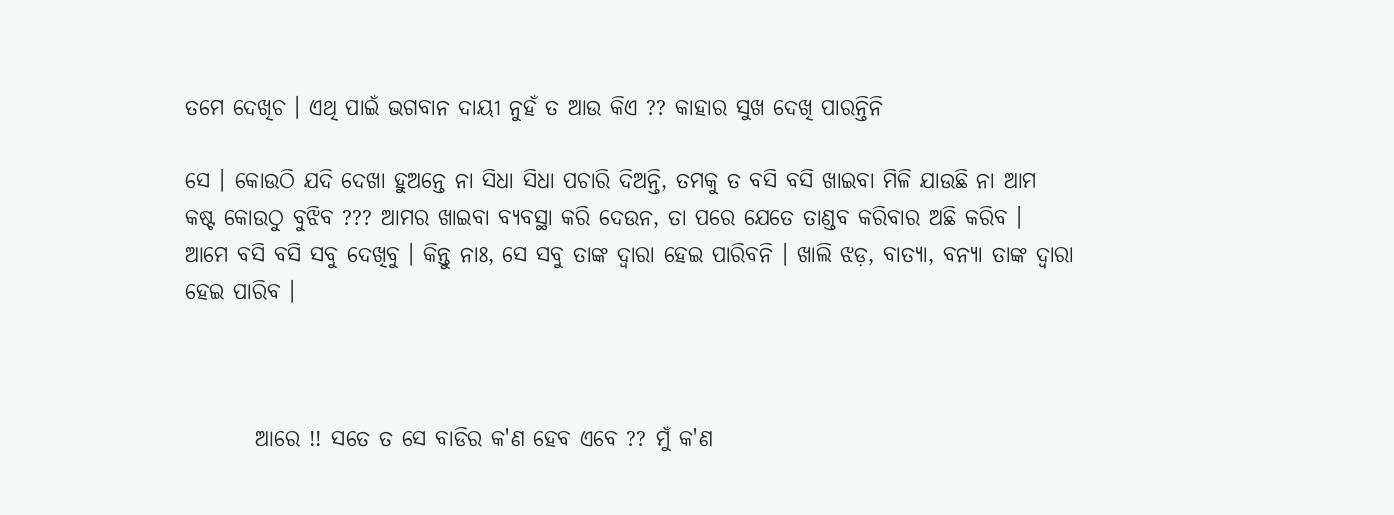ତମେ ଦେଖିଚ । ଏଥି ପାଇଁ ଭଗବାନ ଦାୟୀ ନୁହଁ ତ ଆଉ କିଏ ?? କାହାର ସୁଖ ଦେଖି ପାରନ୍ତିନି

ସେ । କୋଉଠି ଯଦି ଦେଖା ହୁଅନ୍ତେ ନା ସିଧା ସିଧା ପଚାରି ଦିଅନ୍ତି, ତମକୁ ତ ବସି ବସି ଖାଇବା ମିଳି ଯାଉଛି ନା ଆମ କଷ୍ଟ କୋଉଠୁ ବୁଝିବ ??? ଆମର ଖାଇବା ବ୍ୟବସ୍ଥା କରି ଦେଉନ, ତା ପରେ ଯେତେ ତାଣ୍ଡବ କରିବାର ଅଛି କରିବ । ଆମେ ବସି ବସି ସବୁ ଦେଖିବୁ । କିନ୍ତୁ ନାଃ, ସେ ସବୁ ତାଙ୍କ ଦ୍ଵାରା ହେଇ ପାରିବନି । ଖାଲି ଝଡ଼, ବାତ୍ୟା, ବନ୍ୟା ତାଙ୍କ ଦ୍ଵାରା ହେଇ ପାରିବ ।



        ଆରେ !! ସତେ ତ ସେ ବାଡିର କ'ଣ ହେବ ଏବେ ?? ମୁଁ କ'ଣ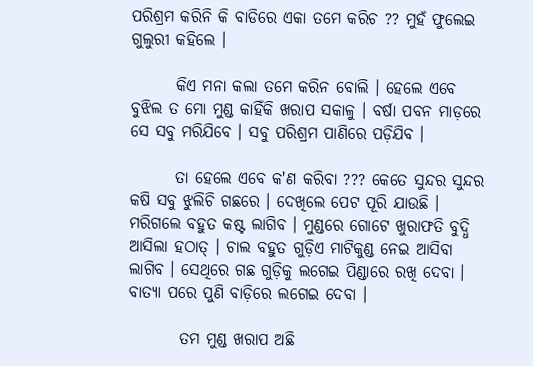ପରିଶ୍ରମ କରିନି କି ବାଡିରେ ଏକା ତମେ କରିଚ ?? ମୁହଁ ଫୁଲେଇ ଗୁଲୁରୀ କହିଲେ ।

       କିଏ ମନା କଲା ତମେ କରିନ ବୋଲି । ହେଲେ ଏବେ ବୁଝିଲ ତ ମୋ ମୁଣ୍ଡ କାହିଁକି ଖରାପ ସକାଳୁ । ବର୍ଷା ପବନ ମାଡ଼ରେ ସେ ସବୁ ମରିଯିବେ । ସବୁ ପରିଶ୍ରମ ପାଣିରେ ପଡ଼ିଯିବ ।

       ତା ହେଲେ ଏବେ କ'ଣ କରିବା ??? କେତେ ସୁନ୍ଦର ସୁନ୍ଦର କଷି ସବୁ ଝୁଲିଚି ଗଛରେ । ଦେଖିଲେ ପେଟ ପୂରି ଯାଉଛି । ମରିଗଲେ ବହୁତ କଷ୍ଟ ଲାଗିବ । ମୁଣ୍ଡରେ ଗୋଟେ ଖୁରାଫତି ବୁଦ୍ଧି ଆସିଲା ହଠାତ୍ । ଚାଲ ବହୁତ ଗୁଡ଼ିଏ ମାଟିକୁଣ୍ଡ ନେଇ ଆସିବା ଲାଗିବ । ସେଥିରେ ଗଛ ଗୁଡ଼ିକୁ ଲଗେଇ ପିଣ୍ଡାରେ ରଖି ଦେବା । ବାତ୍ୟା ପରେ ପୁଣି ବାଡ଼ିରେ ଲଗେଇ ଦେବା ।

        ତମ ମୁଣ୍ଡ ଖରାପ ଅଛି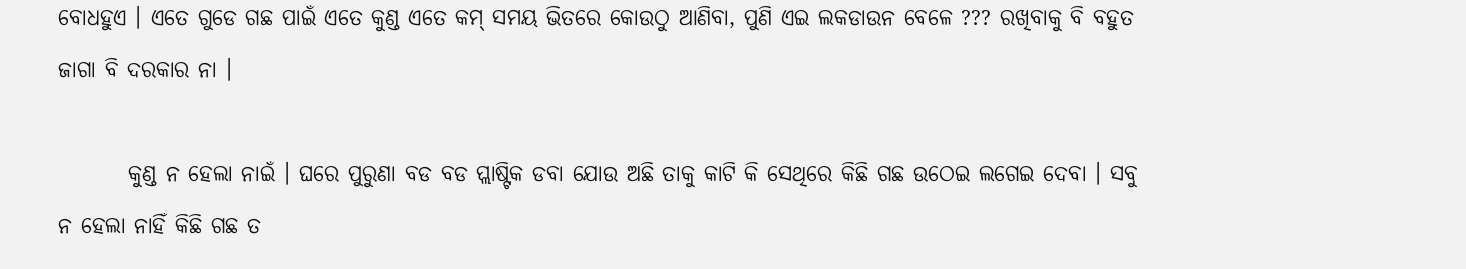ବୋଧହୁଏ । ଏତେ ଗୁଡେ ଗଛ ପାଇଁ ଏତେ କୁଣ୍ଡ ଏତେ କମ୍ ସମୟ ଭିତରେ କୋଉଠୁ ଆଣିବା, ପୁଣି ଏଇ ଲକଡାଉନ ବେଳେ ??? ରଖିବାକୁ ବି ବହୁତ ଜାଗା ବି ଦରକାର ନା ।

        କୁଣ୍ଡ ନ ହେଲା ନାଇଁ । ଘରେ ପୁରୁଣା ବଡ ବଡ ପ୍ଲାଷ୍ଟିକ ଡବା ଯୋଉ ଅଛି ତାକୁ କାଟି କି ସେଥିରେ କିଛି ଗଛ ଉଠେଇ ଲଗେଇ ଦେବା । ସବୁ ନ ହେଲା ନାହିଁ କିଛି ଗଛ ତ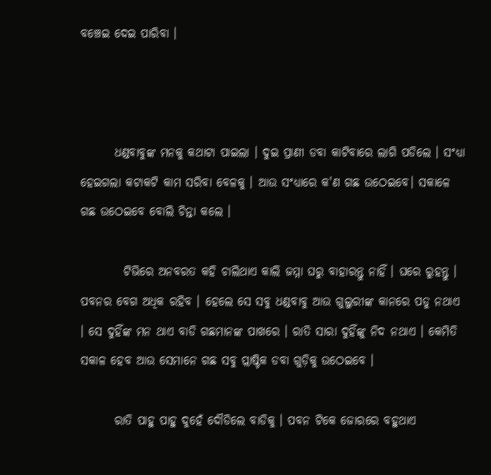ବଞ୍ଚେଇ ଦେଇ ପାରିବା ।



       ଧଣ୍ଡବାବୁଙ୍କ ମନକୁ କଥାଟା ପାଇଲା । ଦୁଇ ପ୍ରାଣୀ ଡବା କାଟିବାରେ ଲାଗି ପଡିଲେ । ସଂଧ୍ୟା ହେଇଗଲା କଟାକଟି କାମ ସରିବା ବେଳକୁ । ଆଉ ସଂଧ୍ୟାରେ କ'ଣ ଗଛ ଉଠେଇବେ। ସକାଳେ ଗଛ ଉଠେଇବେ ବୋଲି ଚିନ୍ତା କଲେ ।

         ଟିଭିରେ ଅନବରତ କହି ଚାଲିଥାଏ କାଲି ଜମ୍ମା ଘରୁ ବାହାରନ୍ତୁ ନାହିଁ । ଘରେ ରୁହନ୍ତୁ । ପବନର ବେଗ ଅଧିକ ରହିବ । ହେଲେ ସେ ସବୁ ଧଣ୍ଡବାବୁ ଆଉ ଗୁଲୁରୀଙ୍କ କାନରେ ପଡୁ ନଥାଏ । ସେ ଦୁହିଁଙ୍କ ମନ ଥାଏ ବାଡି ଗଛମାନଙ୍କ ପାଖରେ । ରାତି ସାରା ଦୁହିଁଙ୍କୁ ନିଦ ନଥାଏ । କେମିତି ସକାଳ ହେବ ଆଉ ସେମାନେ ଗଛ ସବୁ ପ୍ଲାଷ୍ଟିକ ଡବା ଗୁଡ଼ିକୁ ଉଠେଇବେ ।

       ରାତି ପାହୁ ପାହୁ ଦୁହେଁ ଦୌଡିଲେ ବାଡିକୁ । ପବନ ଟିକେ ଜୋରରେ ବହୁଥାଏ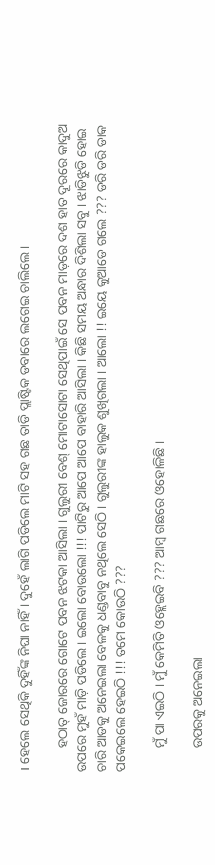। ହେଲେ ସେଥିକି ଦୁହିଁଙ୍କ ନିଘା ନାହିଁ । ଦୁହେଁ ଲାଗି ପଡିଲେ ମାଟି ସହ ଗଛ ତାଡି ପ୍ଲାଷ୍ଟିକ ଡବାରେ ଲଗେଇ ଚାଲିଲେ ।

       ହଠାତ୍ ଜୋରରେ ଗୋଟେ ପବନ ଝଟକା ଆସିଲା । ଗୁଲୁରୀ ବେଶ୍ ମୋଟାସୋଟା ସେଥିପାଇଁ ସେ ପବନ ମାଡ଼ରେ ଦଶ ହାତ ଦୂରରେ କାଦୁଅ ଉପରେ ମୁହଁ ମାଡ଼ି ପଡିଲେ । ଇଲୋ ବୋଉଲୋ !!! ପାଟିରୁ ଆପେ ଆପେ ବାହାରି ଆସିଲା । କିଛି ସମୟ ଅନ୍ଧାର ଦିଶିଲା ସବୁ । ଝାଡିଝୁଡି ହୋଇ ଚାରି ଆଡକୁ ଅନେଇଲା ବେଳକୁ ଧଣ୍ଡବାବୁ ନଥିଲେ ସେଠି । ଗୁଲୁରୀଙ୍କ ହାଲୁକ ଶୁଖିଗଲା । ଆଲୋ !! ଇୟେ କୁଆଡେ ଗଲେ ??? ଡରି ଡରି ଡାକ ପକେଇଲେ ହେଇଠି !!! ତମେ କୋଉଠି ???

       ମୁଁ ପା ଏଇଠି । ମୁଁ କେମିତି ଓହ୍ଲେଇବି ??? ଆମ୍ବ ଗଛରେ ଓହୋଳିଛି ।

       ଉପରକୁ ଅନେଇଲା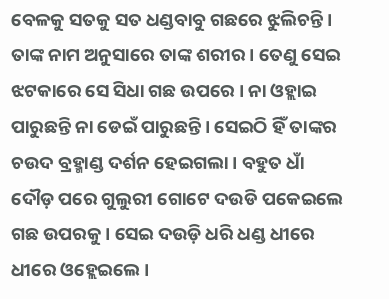ବେଳକୁ ସତକୁ ସତ ଧଣ୍ଡବାବୁ ଗଛରେ ଝୁଲିଚନ୍ତି । ତାଙ୍କ ନାମ ଅନୁସାରେ ତାଙ୍କ ଶରୀର । ତେଣୁ ସେଇ ଝଟକାରେ ସେ ସିଧା ଗଛ ଉପରେ । ନା ଓହ୍ଲାଇ ପାରୁଛନ୍ତି ନା ଡେଇଁ ପାରୁଛନ୍ତି । ସେଇଠି ହିଁ ତାଙ୍କର ଚଉଦ ବ୍ରହ୍ମାଣ୍ଡ ଦର୍ଶନ ହେଇଗଲା । ବହୁତ ଧାଁ ଦୌଡ଼ ପରେ ଗୁଲୁରୀ ଗୋଟେ ଦଉଡି ପକେଇଲେ ଗଛ ଉପରକୁ । ସେଇ ଦଉଡ଼ି ଧରି ଧଣ୍ଡ ଧୀରେ ଧୀରେ ଓହ୍ଲେଇଲେ ।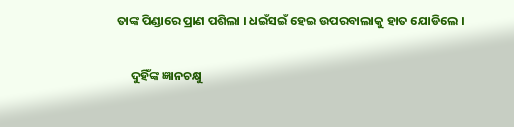ତାଙ୍କ ପିଣ୍ଡାରେ ପ୍ରାଣ ପଶିଲା । ଧଇଁସଇଁ ହେଇ ଉପରବାଲାକୁ ହାତ ଯୋଡିଲେ ।

     ଦୁହିଁଙ୍କ ଜ୍ଞାନଚକ୍ଷୁ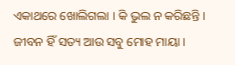ଏକାଥରେ ଖୋଲିଗଲା । କି ଭୁଲ ନ କରିଛନ୍ତି । ଜୀବନ ହିଁ ସତ୍ୟ ଆଉ ସବୁ ମୋହ ମାୟା ।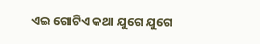ଏଇ ଗୋଟିଏ କଥା ଯୁଗେ ଯୁଗେ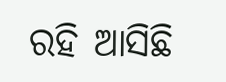ରହି ଆସିଛି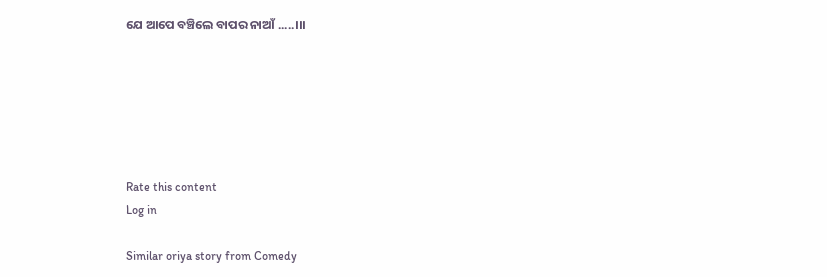ଯେ ଆପେ ବଞ୍ଚିଲେ ବାପର ନାଆଁ .....।।।






Rate this content
Log in

Similar oriya story from Comedy